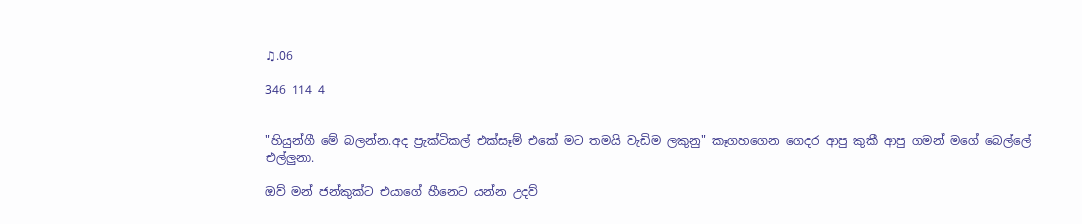♫.06

346 114 4


"හියුන්ගී මේ බලන්න.අද ප්‍රැක්ටිකල් එක්සෑම් එකේ මට තමයි වැඩිම ලකුනු" කෑගහගෙන ගෙදර ආපු කුකී ආපු ගමන් මගේ බෙල්ලේ එල්ලුනා.

ඔව් මන් ජන්කුක්ට එයාගේ හීනෙට යන්න උදව්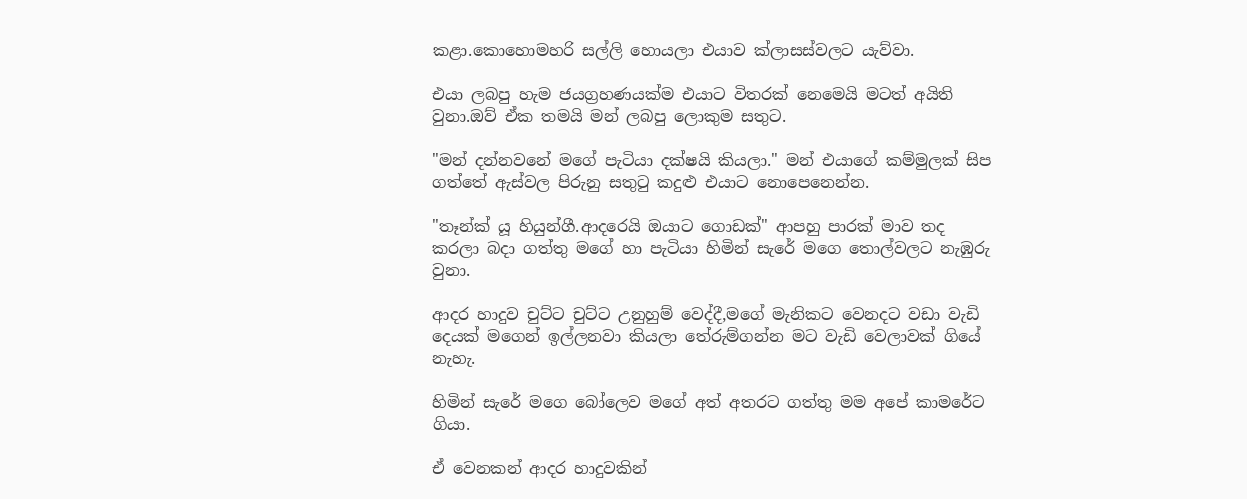කළා.කොහොමහරි සල්ලි හොයලා එයාව ක්ලාසස්වලට යැව්වා.

එයා ලබපු හැම ජයග්‍රහණයක්ම එයාට විතරක් නෙමෙයි මටත් අයිති වුනා.ඔව් ඒක තමයි මන් ලබපු ලොකුම සතුට.

"මන් දන්නවනේ මගේ පැටියා දක්ෂයි කියලා." මන් එයාගේ කම්මුලක් සිප ගත්තේ ඇස්වල පිරුනු සතුටු කදුළු එයාට නොපෙනෙන්න.

"තෑන්ක් යූ හියුන්ගී.ආදරෙයි ඔයාට ගොඩක්" ආපහු පාරක් මාව තද කරලා බදා ගත්තු මගේ හා පැටියා හිමින් සැරේ මගෙ තොල්වලට නැඹුරු වුනා.

ආදර හාදුව චුට්ට චුට්ට උනුහුම් වෙද්දී,මගේ මැනිකට වෙනදට වඩා වැඩි දෙයක් මගෙන් ඉල්ලනවා කියලා තේරුම්ගන්න මට වැඩි වෙලාවක් ගියේ නැහැ.

හිමින් සැරේ මගෙ බෝලෙව මගේ අත් අතරට ගත්තු මම අපේ කාමරේට ගියා.

ඒ වෙනකන් ආදර හාදුවකින්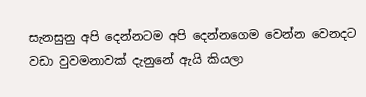සැනසුනු අපි දෙන්නටම අපි දෙන්නගෙම වෙන්න වෙනදට වඩා වුවමනාවක් දැනුනේ ඇයි කියලා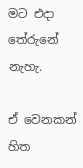මට එදා තේරුනේ නැහැ.

ඒ වෙනකන් හිත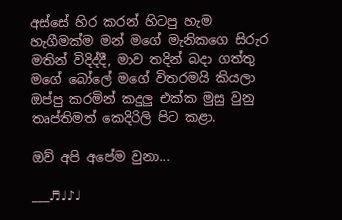අස්සේ හිර කරන් හිටපු හැම හැගීමක්ම මන් මගේ මැනිකගෙ සිරුර මතින් විදිද්දී, මාව තදින් බදා ගත්තු මගේ බෝලේ මගේ විතරමයි කියලා ඔප්පු කරමින් කදුලු එක්ක මුසු වුනු තෘප්තිමත් කෙදිරිලි පිට කළා.

ඔව් අපි අපේම වුනා...

___♬♩♪♩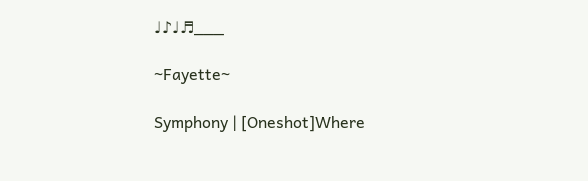♩♪♩♬___

~Fayette~

Symphony | [Oneshot]Where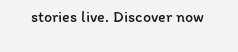stories live. Discover now